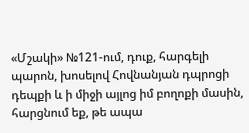«Մշակի» №121-ում, դուք, հարգելի պարոն, խոսելով Հովնանյան դպրոցի դեպքի և ի միջի այլոց իմ բողոքի մասին, հարցնում եք, թե ապա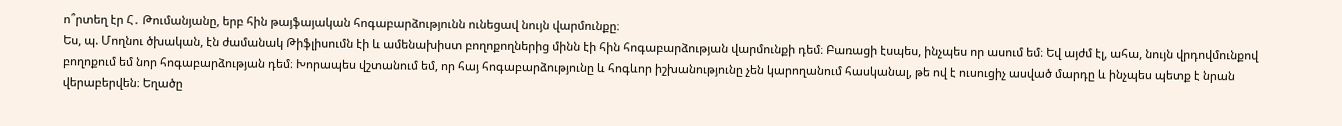ո՞րտեղ էր Հ․ Թումանյանը, երբ հին թայֆայական հոգաբարձությունն ունեցավ նույն վարմունքը։
Ես, պ. Մողնու ծխական, էն ժամանակ Թիֆլիսումն էի և ամենախիստ բողոքողներից մինն էի հին հոգաբարձության վարմունքի դեմ։ Բառացի էսպես, ինչպես որ ասում եմ։ Եվ այժմ էլ, ահա, նույն վրդովմունքով բողոքում եմ նոր հոգաբարձության դեմ։ Խորապես վշտանում եմ, որ հայ հոգաբարձությունը և հոգևոր իշխանությունը չեն կարողանում հասկանալ, թե ով է ուսուցիչ ասված մարդը և ինչպես պետք է նրան վերաբերվեն։ Եղածը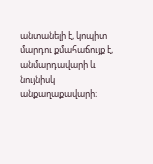անտանելի է, կոպիտ մարդու քմահաճույք է, անմարդավարի և նույնիսկ անքաղաքավարի։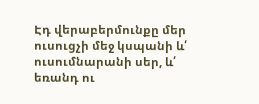Էդ վերաբերմունքը մեր ուսուցչի մեջ կսպանի և՛ ուսումնարանի սեր, և՛ եռանդ ու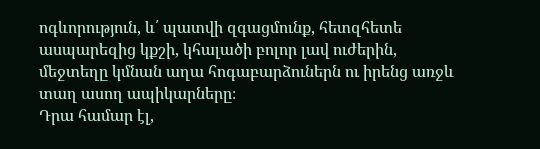ոգևորություն, և՛ պատվի զգացմունք, հետզհետե ասպարեզից կքշի, կհալածի բոլոր լավ ուժերին, մեջտեղը կմնան աղա հոգաբարձուներն ու իրենց առջև տաղ ասող ապիկարները։
Դրա համար էլ,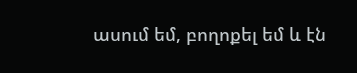ասում եմ, բողոքել եմ և էն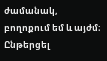ժամանակ, բողոքում եմ և այժմ։
Ընթերցել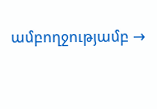ամբողջությամբ →